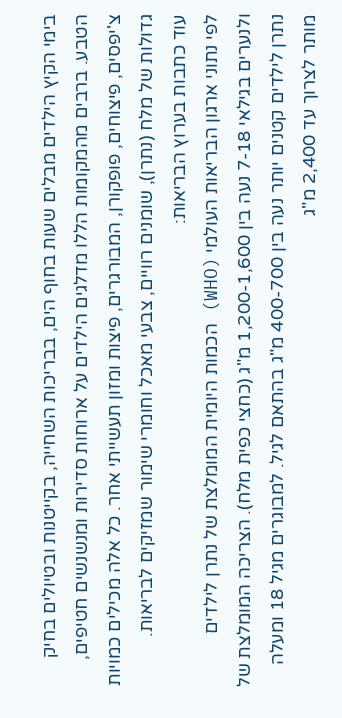בימי הקיץ הילדים מבלים שעות בחוף הים, בבריכות השחייה, בקייטנות ובטיולים בחיק הטבע. ברבים מהמקומות הללו מדלגים הילדים על ארוחות סדירות ומנשנשים חטיפים, צ'יפסים, פיצוחים, פופקורן, המבורגרים, פיצות ומזון תעשייתי אחר. כל אלה מכילים כמויות גדולות של מלח (נתרן), שומנים רוויים, צבעי מאכל וחומרי שימור שמזיקים לבריאות.
עוד כתבות בערוץ הבריאות:
לפי נתוני ארגון הבריאות העולמי (WHO) הכמות היומית המומלצת של נתרן לילדים ולנערים בגילאי 7-18 נעה בין 1,200-1,600 מ"ג (כחצי כפית מלח). הצריכה המומלצת של נתרן לילדים קטנים יותר נעה בין 400-700 מ"ג בהתאם לגיל. למבוגרים מגיל 18 ומעלה מותר לצרוך עד 2,400 מ"ג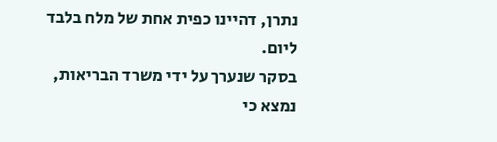נתרן, דהיינו כפית אחת של מלח בלבד ליום.
בסקר שנערך על ידי משרד הבריאות, נמצא כי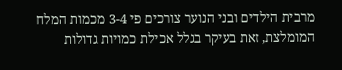מרבית הילדים ובני הנוער צורכים פי 3-4 מכמות המלח המומלצת, זאת בעיקר בגלל אכילת כמויות גדולות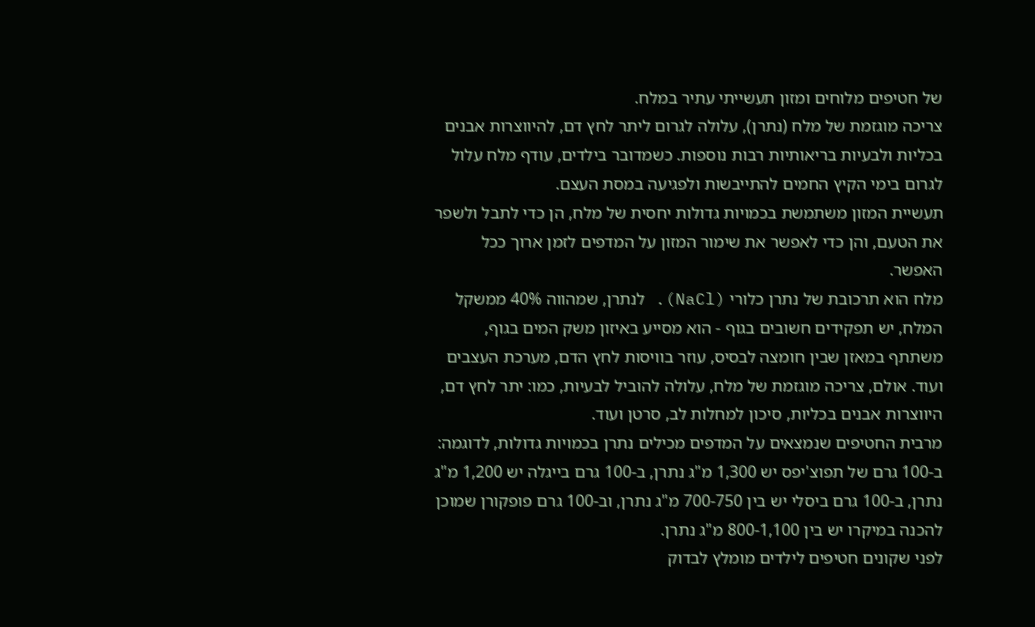של חטיפים מלוחים ומזון תעשייתי עתיר במלח.
צריכה מוגזמת של מלח (נתרן), עלולה לגרום ליתר לחץ דם, להיווצרות אבנים בכליות ולבעיות בריאותיות רבות נוספות. כשמדובר בילדים, עודף מלח עלול לגרום בימי הקיץ החמים להתייבשות ולפגיעה במסת העצם.
תעשיית המזון משתמשת בכמויות גדולות יחסית של מלח, הן כדי לתבל ולשפר את הטעם, והן כדי לאפשר את שימור המזון על המדפים לזמן ארוך ככל האפשר.
מלח הוא תרכובת של נתרן כלורי (NaCl). לנתרן, שמהווה 40% ממשקל המלח, יש תפקידים חשובים בגוף - הוא מסייע באיזון משק המים בגוף, משתתף במאזן שבין חומצה לבסיס, עוזר בוויסות לחץ הדם, מערכת העצבים ועוד. אולם, צריכה מוגזמת של מלח, עלולה להוביל לבעיות, כמו: יתר לחץ דם, היווצרות אבנים בכליות, סיכון למחלות לב, סרטן ועוד.
מרבית החטיפים שנמצאים על המדפים מכילים נתרן בכמויות גדולות, לדוגמה: ב-100 גרם של תפוצ'יפס יש 1,300 מ"ג נתרן, ב-100 גרם בייגלה יש 1,200 מ"ג נתרן, ב-100 גרם ביסלי יש בין 700-750 מ"ג נתרן, וב-100 גרם פופקורן שמוכן להכנה במיקרו יש בין 800-1,100 מ"ג נתרן.
לפני שקונים חטיפים לילדים מומלץ לבדוק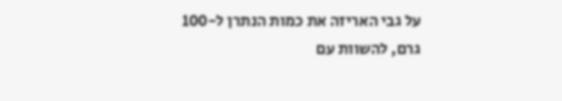על גבי האריזה את כמות הנתרן ל-100 גרם, להשוות עם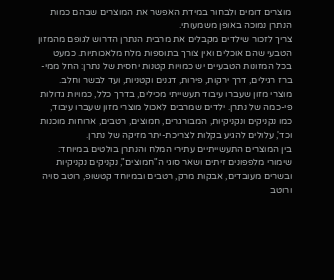מוצרים דומים ולבחור במידת האפשר את המוצרים שבהם כמות הנתרן נמוכה באופן משמעותי.
צריך לזכור שילדים מקבלים את מרבית הנתרן הדרוש לגופם מהמזון הטבעי שהם אוכלים ואין צורך בתוספות מלח מלאכותיות. כמעט בכל המזונות הטבעיים יש כמויות קטנות יחסית של נתרן: החל ממי-ברז רגילים, דרך ירקות, פירות, דגנים וקטניות, ועד לבשר וחלב.
מוצרי מזון שעברו עיבוד תעשייתי מכילים, בדרך כלל, כמויות גדולות פי-כמה של נתרן. ילדים שמרבים לאכול מוצרי מזון שעברו עיבוד, כמו נקניקים ונקניקיות, המבורגרים, חמוצים, רטבים, ארוחות מוכנות וכד', עלולים להגיע בקלות לצריכת-יתר מזיקה של נתרן.
בין המוצרים התעשייתיים עתירי המלח והנתרן בולטים במיוחד: שימורי מלפפונים זיתים ושאר סוגי ה"חמוצים", נקניקים נקניקיות ובשרים מעובדים, אבקות מרק, רטבים ובמיוחד קטשופ, רוטב סויה ורוטב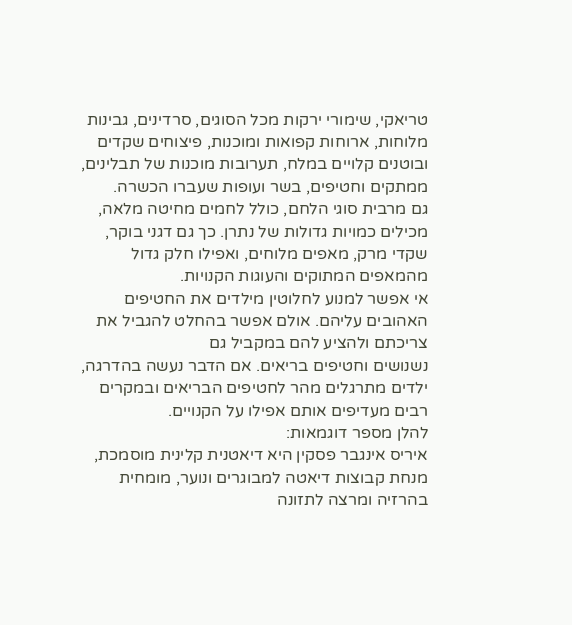טריאקי, שימורי ירקות מכל הסוגים, סרדינים, גבינות מלוחות, ארוחות קפואות ומוכנות, פיצוחים שקדים ובוטנים קלויים במלח, תערובות מוכנות של תבלינים, ממתקים וחטיפים, בשר ועופות שעברו הכשרה.
גם מרבית סוגי הלחם, כולל לחמים מחיטה מלאה, מכילים כמויות גדולות של נתרן. כך גם דגני בוקר, שקדי מרק, מאפים מלוחים, ואפילו חלק גדול מהמאפים המתוקים והעוגות הקנויות.
אי אפשר למנוע לחלוטין מילדים את החטיפים האהובים עליהם. אולם אפשר בהחלט להגביל את צריכתם ולהציע להם במקביל גם
נשנושים וחטיפים בריאים. אם הדבר נעשה בהדרגה, ילדים מתרגלים מהר לחטיפים הבריאים ובמקרים רבים מעדיפים אותם אפילו על הקנויים.
להלן מספר דוגמאות:
איריס אינגבר פסקין היא דיאטנית קלינית מוסמכת, מנחת קבוצות דיאטה למבוגרים ונוער, מומחית בהרזיה ומרצה לתזונה